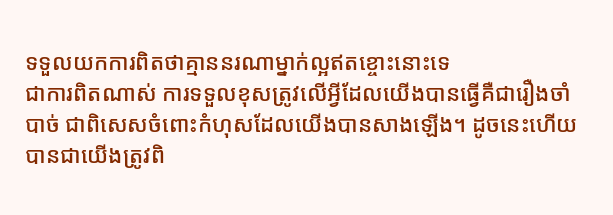ទទួលយកការពិតថាគ្មាននរណាម្នាក់ល្អឥតខ្ចោះនោះទេ
ជាការពិតណាស់ ការទទួលខុសត្រូវលើអ្វីដែលយើងបានធ្វើគឺជារឿងចាំបាច់ ជាពិសេសចំពោះកំហុសដែលយើងបានសាងឡើង។ ដូចនេះហើយបានជាយើងត្រូវពិ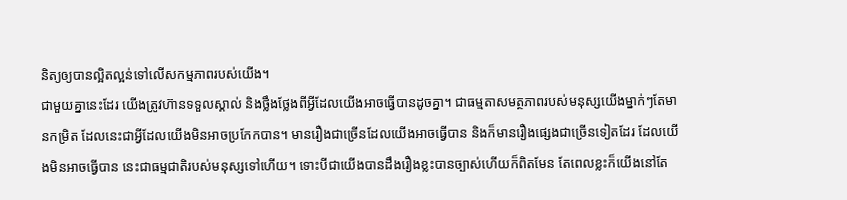និត្យឲ្យបានល្អិតល្អន់ទៅលើសកម្មភាពរបស់យើង។
ជាមួយគ្នានេះដែរ យើងត្រូវហ៊ានទទួលស្គាល់ និងថ្លឹងថ្លែងពីអ្វីដែលយើងអាចធ្វើបានដូចគ្នា។ ជាធម្មតាសមត្ថភាពរបស់មនុស្សយើងម្នាក់ៗតែមានកម្រិត ដែលនេះជាអ្វីដែលយើងមិនអាចប្រកែកបាន។ មានរឿងជាច្រើនដែលយើងអាចធ្វើបាន និងក៏មានរឿងផ្សេងជាច្រើនទៀតដែរ ដែលយើងមិនអាចធ្វើបាន នេះជាធម្មជាតិរបស់មនុស្សទៅហើយ។ ទោះបីជាយើងបានដឹងរឿងខ្លះបានច្បាស់ហើយក៏ពិតមែន តែពេលខ្លះក៏យើងនៅតែ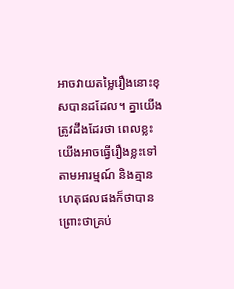អាចវាយតម្លៃរឿងនោះខុសបានដដែល។ គ្នាយើងត្រូវដឹងដែរថា ពេលខ្លះយើងអាចធ្វើរឿងខ្លះទៅតាមអារម្មណ៍ និងគ្មានហេតុផលផងក៏ថាបាន ព្រោះថាគ្រប់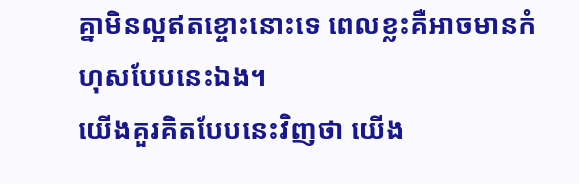គ្នាមិនល្អឥតខ្ចោះនោះទេ ពេលខ្លះគឺអាចមានកំហុសបែបនេះឯង។
យើងគួរគិតបែបនេះវិញថា យើង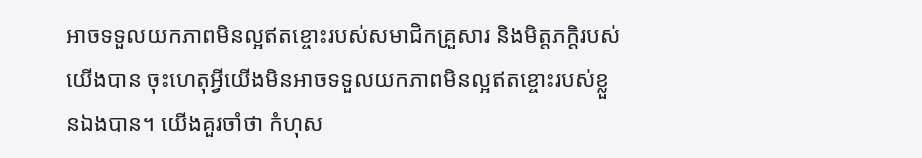អាចទទួលយកភាពមិនល្អឥតខ្ចោះរបស់សមាជិកគ្រួសារ និងមិត្តភក្ដិរបស់យើងបាន ចុះហេតុអ្វីយើងមិនអាចទទួលយកភាពមិនល្អឥតខ្ចោះរបស់ខ្លួនឯងបាន។ យើងគួរចាំថា កំហុស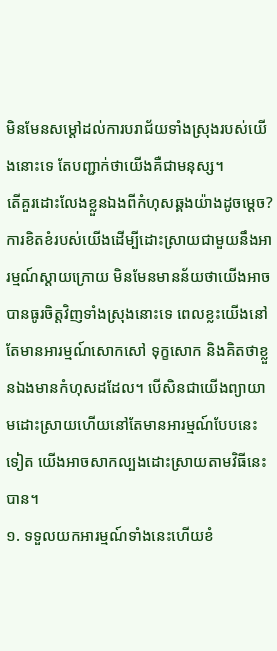មិនមែនសម្ដៅដល់ការបរាជ័យទាំងស្រុងរបស់យើងនោះទេ តែបញ្ជាក់ថាយើងគឺជាមនុស្ស។
តើគួរដោះលែងខ្លួនឯងពីកំហុសឆ្គងយ៉ាងដូចម្ដេច?
ការខិតខំរបស់យើងដើម្បីដោះស្រាយជាមួយនឹងអារម្មណ៍ស្ដាយក្រោយ មិនមែនមានន័យថាយើងអាចបានធូរចិត្តវិញទាំងស្រុងនោះទេ ពេលខ្លះយើងនៅតែមានអារម្មណ៍សោកសៅ ទុក្ខសោក និងគិតថាខ្លួនឯងមានកំហុសដដែល។ បើសិនជាយើងព្យាយាមដោះស្រាយហើយនៅតែមានអារម្មណ៍បែបនេះទៀត យើងអាចសាកល្បងដោះស្រាយតាមវិធីនេះបាន។
១. ទទួលយកអារម្មណ៍ទាំងនេះហើយខំ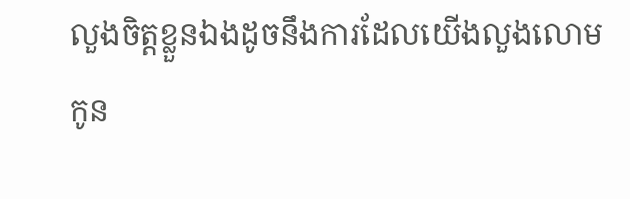លួងចិត្តខ្លួនឯងដូចនឹងការដែលយើងលួងលោមកូន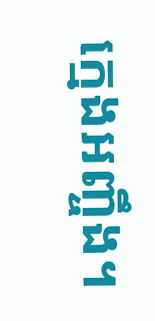ក្មេងអញ្ចឹង។